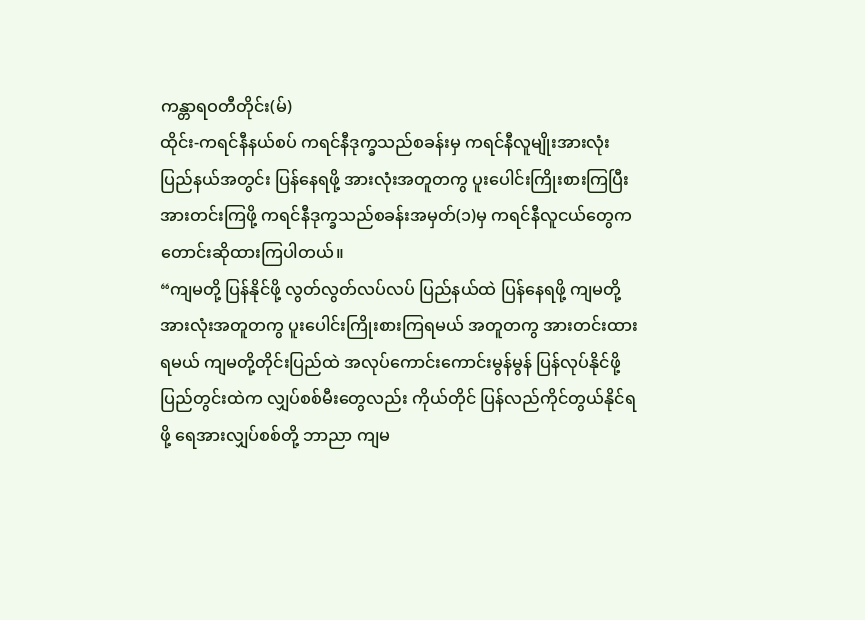ကန္တာရဝတီတိုင်း(မ်)
ထိုင်း-ကရင်နီနယ်စပ် ကရင်နီဒုက္ခသည်စခန်းမှ ကရင်နီလူမျိုးအားလုံး ပြည်နယ်အတွင်း ပြန်နေရဖို့ အားလုံးအတူတကွ ပူးပေါင်းကြိုးစားကြပြီး အားတင်းကြဖို့ ကရင်နီဒုက္ခသည်စခန်းအမှတ်(၁)မှ ကရင်နီလူငယ်တွေက တောင်းဆိုထားကြပါတယ်။
“ကျမတို့ ပြန်နိုင်ဖို့ လွတ်လွတ်လပ်လပ် ပြည်နယ်ထဲ ပြန်နေရဖို့ ကျမတို့ အားလုံးအတူတကွ ပူးပေါင်းကြိုးစားကြရမယ် အတူတကွ အားတင်းထားရမယ် ကျမတို့တိုင်းပြည်ထဲ အလုပ်ကောင်းကောင်းမွန်မွန် ပြန်လုပ်နိုင်ဖို့ ပြည်တွင်းထဲက လျှပ်စစ်မီးတွေလည်း ကိုယ်တိုင် ပြန်လည်ကိုင်တွယ်နိုင်ရဖို့ ရေအားလျှပ်စစ်တို့ ဘာညာ ကျမ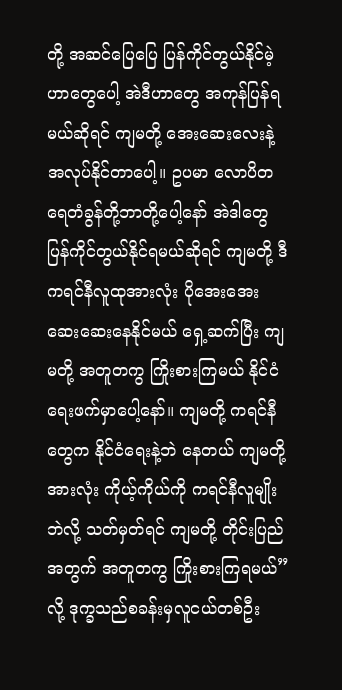တို့ အဆင်ပြေပြေ ပြန်ကိုင်တွယ်နိုင်မဲ့ဟာတွေပေါ့ အဲဒီဟာတွေ အကုန်ပြန်ရမယ်ဆိုရင် ကျမတို့ အေးဆေးလေးနဲ့ အလုပ်နိုင်တာပေါ့။ ဥပမာ လောပိတရေတံခွန်တို့ဘာတို့ပေါ့နော် အဲဒါတွေ ပြန်ကိုင်တွယ်နိုင်ရမယ်ဆိုရင် ကျမတို့ ဒီကရင်နီလူထုအားလုံး ပိုအေးအေးဆေးဆေးနေနိုင်မယ် ရှေ့ဆက်ပြီး ကျမတို့ အတူတကွ ကြိုးစားကြမယ် နိုင်ငံရေးဖက်မှာပေါ့နော်။ ကျမတို့ ကရင်နီတွေက နိုင်ငံရေးနဲ့ဘဲ နေတယ် ကျမတို့အားလုံး ကိုယ့်ကိုယ်ကို ကရင်နီလူမျိုးဘဲလို့ သတ်မှတ်ရင် ကျမတို့ တိုင်းပြည်အတွက် အတူတကွ ကြိုးစားကြရမယ်” လို့ ဒုက္ခသည်စခန်းမှလူငယ်တစ်ဦး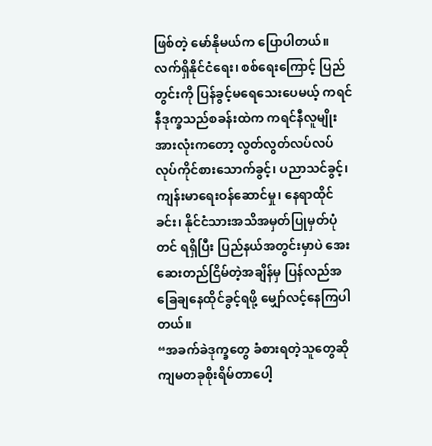ဖြစ်တဲ့ မော်နိုမယ်က ပြောပါတယ်။
လက်ရှိနိုင်ငံရေး၊ စစ်ရေးကြောင့် ပြည်တွင်းကို ပြန်ခွင့်မရေသေးပေမယ့် ကရင်နီဒုက္ခသည်စခန်းထဲက ကရင်နီလူမျိုးအားလုံးကတော့ လွတ်လွတ်လပ်လပ် လုပ်ကိုင်စားသောက်ခွင့်၊ ပညာသင်ခွင့်၊ ကျန်းမာရေးဝန်ဆောင်မှု၊ နေရာထိုင်ခင်း၊ နိုင်ငံသားအသိအမှတ်ပြုမှတ်ပုံတင် ရရှိပြီး ပြည်နယ်အတွင်းမှာပဲ အေးဆေးတည်ငြိမ်တဲ့အချိန်မှ ပြန်လည်အခြေချနေထိုင်ခွင့်ရဖို့ မျှော်လင့်နေကြပါတယ်။
“အခက်ခဲဒုက္ခတွေ ခံစားရတဲ့သူတွေဆို ကျမတခုစိုးရိမ်တာပေါ့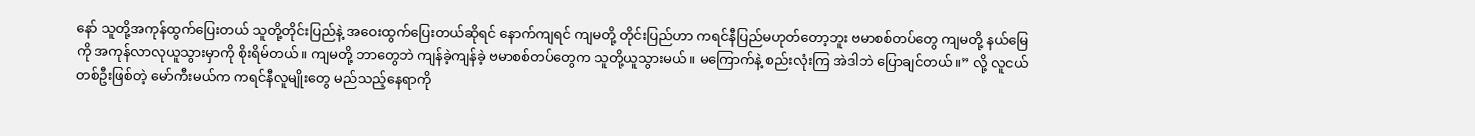နော် သူတို့အကုန်ထွက်ပြေးတယ် သူတို့တိုင်းပြည်နဲ့ အဝေးထွက်ပြေးတယ်ဆိုရင် နောက်ကျရင် ကျမတို့ တိုင်းပြည်ဟာ ကရင်နီပြည်မဟုတ်တော့ဘူး ဗမာစစ်တပ်တွေ ကျမတို့ နယ်မြေကို အကုန်လာလုယူသွားမှာကို စိုးရိမ်တယ်။ ကျမတို့ ဘာတွေဘဲ ကျန်ခဲ့ကျန်ခဲ့ ဗမာစစ်တပ်တွေက သူတို့ယူသွားမယ်။ မကြောက်နဲ့ စည်းလုံးကြ အဲဒါဘဲ ပြောချင်တယ်။” လို့ လူငယ်တစ်ဦးဖြစ်တဲ့ မော်ကီးမယ်က ကရင်နီလူမျိုးတွေ မည်သည့်နေရာကို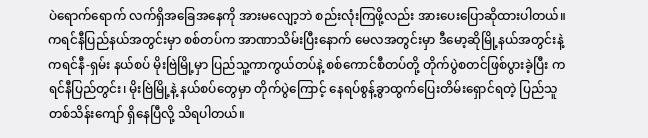ပဲရောက်ရောက် လက်ရှိအခြေအနေကို အားမလျော့ဘဲ စည်းလုံးကြဖို့လည်း အားပေးပြောဆိုထားပါတယ်။
ကရင်နီပြည်နယ်အတွင်းမှာ စစ်တပ်က အာဏာသိမ်းပြီးနောက် မေလအတွင်းမှာ ဒီမော့ဆိုမြို့နယ်အတွင်းနဲ့ ကရင်နီ-ရှမ်း နယ်စပ် မိုးဗြဲမြို့မှာ ပြည်သူ့ကာကွယ်တပ်နဲ့ စစ်ကောင်စီတပ်တို့ တိုက်ပွဲစတင်ဖြစ်ပွားခဲ့ပြီး ကရင်နီပြည်တွင်း၊ မိုးဗြဲမြို့နဲ့ နယ်စပ်တွေမှာ တိုက်ပွဲကြောင့် နေရပ်စွန့်ခွာထွက်ပြေးတိမ်းရှောင်ရတဲ့ ပြည်သူ တစ်သိန်းကျော် ရှိနေပြီလို့ သိရပါတယ်။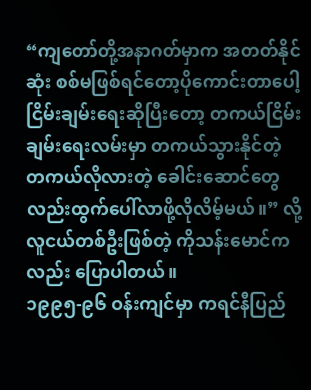“ကျတော်တို့အနာဂတ်မှာက အတတ်နိုင်ဆုံး စစ်မဖြစ်ရင်တော့ပိုကောင်းတာပေါ့ ငြိမ်းချမ်းရေးဆိုပြီးတော့ တကယ်ငြိမ်းချမ်းရေးလမ်းမှာ တကယ်သွားနိုင်တဲ့ တကယ်လိုလားတဲ့ ခေါင်းဆောင်တွေလည်းထွက်ပေါ်လာဖို့လိုလိမ့်မယ်။” လို့ လူငယ်တစ်ဦးဖြစ်တဲ့ ကိုသန်းမောင်ကလည်း ပြောပါတယ်။
၁၉၉၅-၉၆ ဝန်းကျင်မှာ ကရင်နီပြည်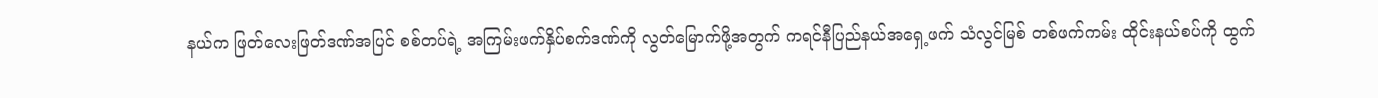နယ်က ဖြတ်လေးဖြတ်ဒဏ်အပြင် စစ်တပ်ရဲ့ အကြမ်းဖက်နှိပ်စက်ဒဏ်ကို လွတ်မြောက်ဖို့အတွက် ကရင်နီပြည်နယ်အရှေ့ဖက် သံလွင်မြစ် တစ်ဖက်ကမ်း ထိုင်းနယ်စပ်ကို ထွက်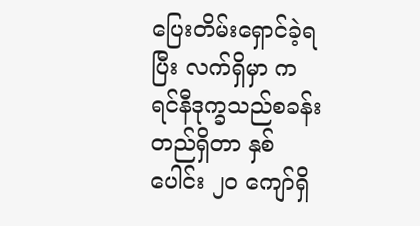ပြေးတိမ်းရှောင်ခဲ့ရပြီး လက်ရှိမှာ ကရင်နီဒုက္ခသည်စခန်း တည်ရှိတာ နှစ်ပေါင်း ၂၀ ကျော်ရှိ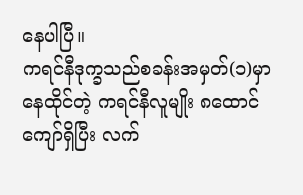နေပါပြီ။
ကရင်နီဒုက္ခသည်စခန်းအမှတ်(၁)မှာ နေထိုင်တဲ့ ကရင်နီလူမျိုး ၈ထောင်ကျော်ရှိပြီး လက်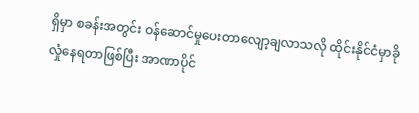ရှိမှာ စခန်းအတွင်း ဝန်ဆောင်မှုပေးတာလျော့ချလာသလို ထိုင်းနိုင်ငံမှာခိုလှုံနေရတာဖြစ်ပြီး အာဏာပိုင်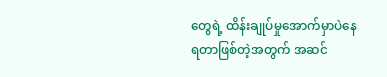တွေရဲ့ ထိန်းချုပ်မှုအောက်မှာပဲနေရတာဖြစ်တဲ့အတွက် အဆင်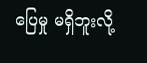ပြေမှု မရှိဘူးလို့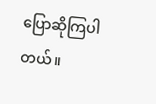ပြောဆိုကြပါတယ်။